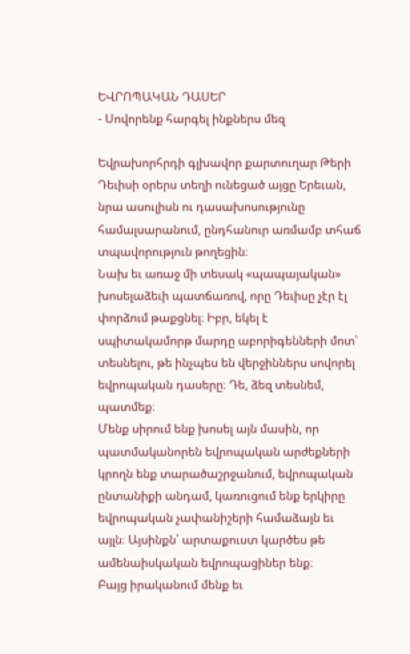ԵՎՐՈՊԱԿԱՆ ԴԱՍԵՐ
- Սովորենք հարգել ինքներս մեզ

Եվրախորհրդի գլխավոր քարտուղար Թերի Դեւիսի օրերս տեղի ունեցած այցը Երեւան, նրա ասուլիսն ու դասախոսությունը համալսարանում, ընդհանուր առմամբ տհաճ տպավորություն թողեցին։
Նախ եւ առաջ մի տեսակ «պապայական» խոսելաձեւի պատճառով, որը Դեւիսը չէր էլ փորձում թաքցնել։ Իբր, եկել է սպիտակամորթ մարդը աբորիգենների մոտ՝ տեսնելու, թե ինչպես են վերջիններս սովորել եվրոպական դասերը։ Դե, ձեզ տեսնեմ, պատմեք։
Մենք սիրում ենք խոսել այն մասին, որ պատմականորեն եվրոպական արժեքների կրողն ենք տարածաշրջանում, եվրոպական ընտանիքի անդամ, կառուցում ենք երկիրը եվրոպական չափանիշերի համաձայն եւ այլն։ Այսինքն՝ արտաքուստ կարծես թե ամենաիսկական եվրոպացիներ ենք։
Բայց իրականում մենք եւ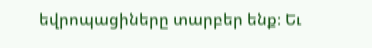եվրոպացիները տարբեր ենք։ Եւ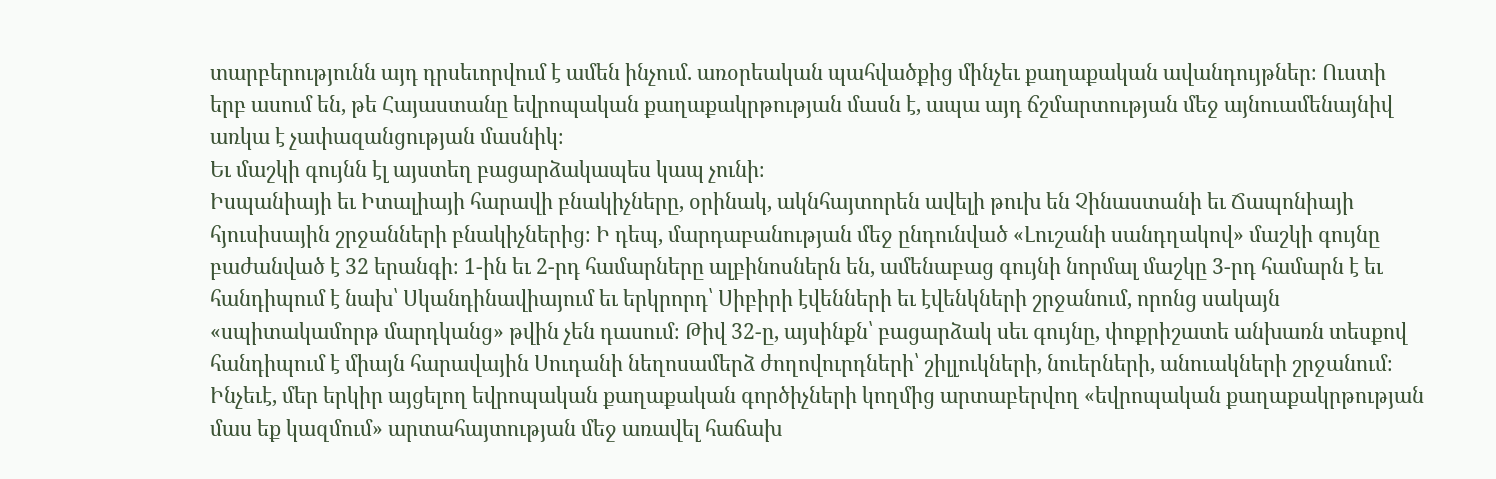տարբերությունն այդ դրսեւորվում է ամեն ինչում. առօրեական պահվածքից մինչեւ քաղաքական ավանդույթներ։ Ուստի երբ ասում են, թե Հայաստանը եվրոպական քաղաքակրթության մասն է, ապա այդ ճշմարտության մեջ այնուամենայնիվ առկա է չափազանցության մասնիկ։
Եւ մաշկի գույնն էլ այստեղ բացարձակապես կապ չունի։
Իսպանիայի եւ Իտալիայի հարավի բնակիչները, օրինակ, ակնհայտորեն ավելի թուխ են Չինաստանի եւ Ճապոնիայի հյուսիսային շրջանների բնակիչներից։ Ի դեպ, մարդաբանության մեջ ընդունված «Լուշանի սանդղակով» մաշկի գույնը բաժանված է 32 երանգի։ 1-ին եւ 2-րդ համարները ալբինոսներն են, ամենաբաց գույնի նորմալ մաշկը 3-րդ համարն է եւ հանդիպում է նախ՝ Սկանդինավիայում եւ երկրորդ՝ Սիբիրի էվենների եւ էվենկների շրջանում, որոնց սակայն «սպիտակամորթ մարդկանց» թվին չեն դասում։ Թիվ 32-ը, այսինքն՝ բացարձակ սեւ գույնը, փոքրիշատե անխառն տեսքով հանդիպում է միայն հարավային Սուդանի նեղոսամերձ ժողովուրդների՝ շիլլուկների, նուերների, անուակների շրջանում։
Ինչեւէ, մեր երկիր այցելող եվրոպական քաղաքական գործիչների կողմից արտաբերվող «եվրոպական քաղաքակրթության մաս եք կազմում» արտահայտության մեջ առավել հաճախ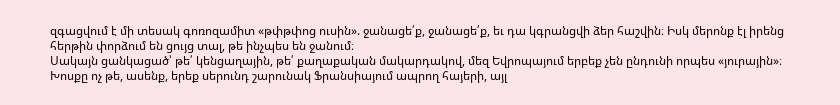զգացվում է մի տեսակ գոռոզամիտ «թփթփոց ուսին». ջանացե՛ք, ջանացե՛ք, եւ դա կգրանցվի ձեր հաշվին։ Իսկ մերոնք էլ իրենց հերթին փորձում են ցույց տալ, թե ինչպես են ջանում։
Սակայն ցանկացած՝ թե՛ կենցաղային, թե՛ քաղաքական մակարդակով, մեզ Եվրոպայում երբեք չեն ընդունի որպես «յուրային»։ Խոսքը ոչ թե, ասենք, երեք սերունդ շարունակ Ֆրանսիայում ապրող հայերի, այլ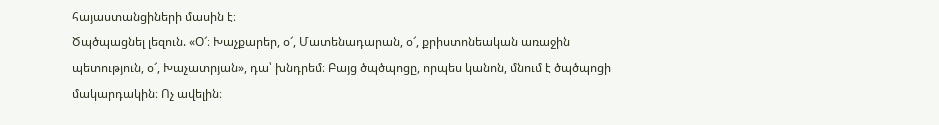հայաստանցիների մասին է։
Ծպծպացնել լեզուն. «Օ՜։ Խաչքարեր, օ՜, Մատենադարան, օ՜, քրիստոնեական առաջին պետություն, օ՜, Խաչատրյան», դա՝ խնդրեմ։ Բայց ծպծպոցը, որպես կանոն, մնում է ծպծպոցի մակարդակին։ Ոչ ավելին։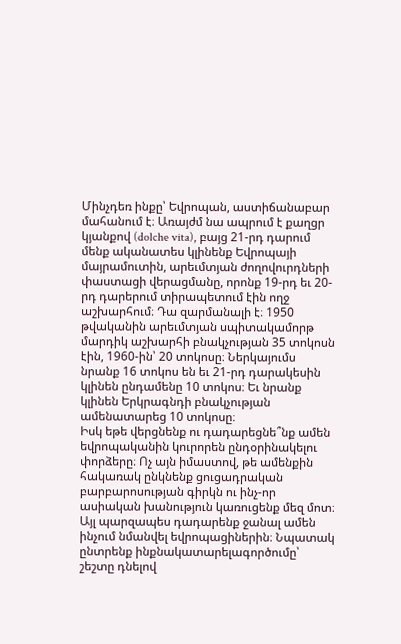Մինչդեռ ինքը՝ Եվրոպան, աստիճանաբար մահանում է։ Առայժմ նա ապրում է քաղցր կյանքով (dolche vita), բայց 21-րդ դարում մենք ականատես կլինենք Եվրոպայի մայրամուտին, արեւմտյան ժողովուրդների փաստացի վերացմանը, որոնք 19-րդ եւ 20-րդ դարերում տիրապետում էին ողջ աշխարհում։ Դա զարմանալի է։ 1950 թվականին արեւմտյան սպիտակամորթ մարդիկ աշխարհի բնակչության 35 տոկոսն էին, 1960-ին՝ 20 տոկոսը։ Ներկայումս նրանք 16 տոկոս են եւ 21-րդ դարակեսին կլինեն ընդամենը 10 տոկոս։ Եւ նրանք կլինեն Երկրագնդի բնակչության ամենատարեց 10 տոկոսը։
Իսկ եթե վերցնենք ու դադարեցնե՞նք ամեն եվրոպականին կուրորեն ընդօրինակելու փորձերը։ Ոչ այն իմաստով, թե ամենքին հակառակ ընկնենք ցուցադրական բարբարոսության գիրկն ու ինչ-որ ասիական խանություն կառուցենք մեզ մոտ։ Այլ պարզապես դադարենք ջանալ ամեն ինչում նմանվել եվրոպացիներին։ Նպատակ ընտրենք ինքնակատարելագործումը՝ շեշտը դնելով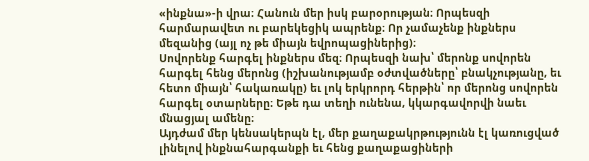«ինքնա»-ի վրա։ Հանուն մեր իսկ բարօրության։ Որպեսզի հարմարավետ ու բարեկեցիկ ապրենք։ Որ չամաչենք ինքներս մեզանից (այլ ոչ թե միայն եվրոպացիներից)։
Սովորենք հարգել ինքներս մեզ։ Որպեսզի նախ՝ մերոնք սովորեն հարգել հենց մերոնց (իշխանությամբ օժտվածները՝ բնակչությանը, եւ հետո միայն՝ հակառակը) եւ լոկ երկրորդ հերթին՝ որ մերոնց սովորեն հարգել օտարները։ Եթե դա տեղի ունենա, կկարգավորվի նաեւ մնացյալ ամենը։
Այդժամ մեր կենսակերպն էլ, մեր քաղաքակրթությունն էլ կառուցված լինելով ինքնահարգանքի եւ հենց քաղաքացիների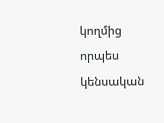կողմից որպես կենսական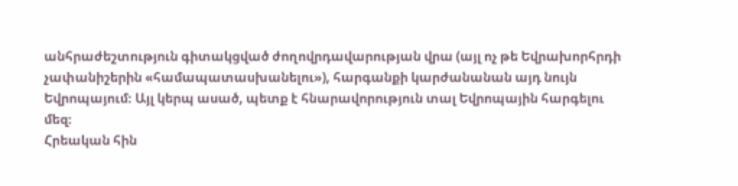անհրաժեշտություն գիտակցված ժողովրդավարության վրա (այլ ոչ թե Եվրախորհրդի չափանիշերին «համապատասխանելու»), հարգանքի կարժանանան այդ նույն Եվրոպայում։ Այլ կերպ ասած, պետք է հնարավորություն տալ Եվրոպային հարգելու մեզ։
Հրեական հին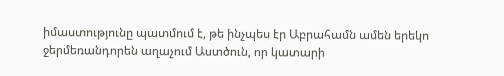իմաստությունը պատմում է, թե ինչպես էր Աբրահամն ամեն երեկո ջերմեռանդորեն աղաչում Աստծուն, որ կատարի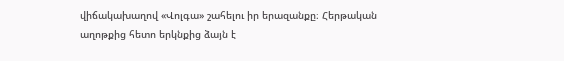վիճակախաղով «Վոլգա» շահելու իր երազանքը։ Հերթական աղոթքից հետո երկնքից ձայն է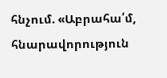հնչում. «Աբրահա՛մ, հնարավորություն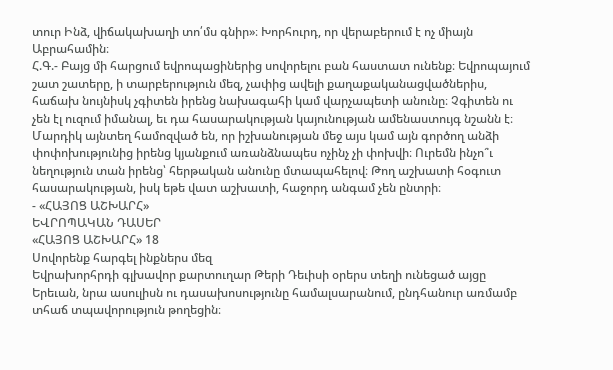տուր Ինձ, վիճակախաղի տո՛մս գնիր»։ Խորհուրդ, որ վերաբերում է ոչ միայն Աբրահամին։
Հ.Գ.- Բայց մի հարցում եվրոպացիներից սովորելու բան հաստատ ունենք։ Եվրոպայում շատ շատերը, ի տարբերություն մեզ, չափից ավելի քաղաքականացվածներիս, հաճախ նույնիսկ չգիտեն իրենց նախագահի կամ վարչապետի անունը։ Չգիտեն ու չեն էլ ուզում իմանալ, եւ դա հասարակության կայունության ամենաստույգ նշանն է։ Մարդիկ այնտեղ համոզված են, որ իշխանության մեջ այս կամ այն գործող անձի փոփոխությունից իրենց կյանքում առանձնապես ոչինչ չի փոխվի։ Ուրեմն ինչո՞ւ նեղություն տան իրենց՝ հերթական անունը մտապահելով։ Թող աշխատի հօգուտ հասարակության, իսկ եթե վատ աշխատի, հաջորդ անգամ չեն ընտրի։
- «ՀԱՅՈՑ ԱՇԽԱՐՀ»
ԵՎՐՈՊԱԿԱՆ ԴԱՍԵՐ
«ՀԱՅՈՑ ԱՇԽԱՐՀ» 18
Սովորենք հարգել ինքներս մեզ
Եվրախորհրդի գլխավոր քարտուղար Թերի Դեւիսի օրերս տեղի ունեցած այցը Երեւան, նրա ասուլիսն ու դասախոսությունը համալսարանում, ընդհանուր առմամբ տհաճ տպավորություն թողեցին։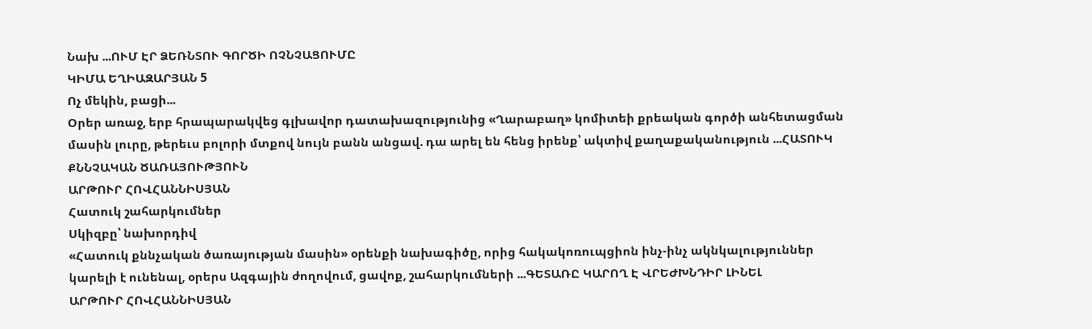Նախ ...ՈՒՄ ԷՐ ՁԵՌՆՏՈՒ ԳՈՐԾԻ ՈՉՆՉԱՑՈՒՄԸ
ԿԻՄԱ ԵՂԻԱԶԱՐՅԱՆ 5
Ոչ մեկին, բացի...
Օրեր առաջ, երբ հրապարակվեց գլխավոր դատախազությունից «Ղարաբաղ» կոմիտեի քրեական գործի անհետացման մասին լուրը, թերեւս բոլորի մտքով նույն բանն անցավ. դա արել են հենց իրենք՝ ակտիվ քաղաքականություն ...ՀԱՏՈՒԿ ՔՆՆՉԱԿԱՆ ԾԱՌԱՅՈՒԹՅՈՒՆ
ԱՐԹՈՒՐ ՀՈՎՀԱՆՆԻՍՅԱՆ
Հատուկ շահարկումներ
Սկիզբը՝ նախորդիվ
«Հատուկ քննչական ծառայության մասին» օրենքի նախագիծը, որից հակակոռուպցիոն ինչ-ինչ ակնկալություններ կարելի է ունենալ, օրերս Ազգային ժողովում, ցավոք, շահարկումների ...ԳԵՏԱՌԸ ԿԱՐՈՂ Է ՎՐԵԺԽՆԴԻՐ ԼԻՆԵԼ
ԱՐԹՈՒՐ ՀՈՎՀԱՆՆԻՍՅԱՆ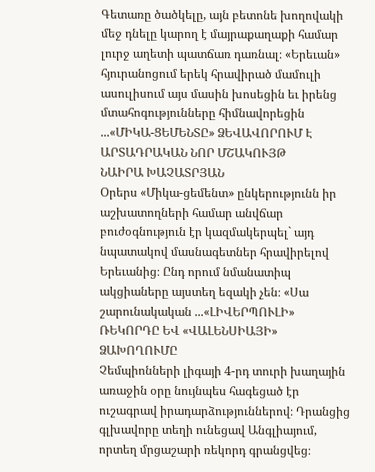Գետառը ծածկելը, այն բետոնե խողովակի մեջ դնելը կարող է մայրաքաղաքի համար լուրջ աղետի պատճառ դառնալ։ «Երեւան» հյուրանոցում երեկ հրավիրած մամուլի ասուլիսում այս մասին խոսեցին եւ իրենց մտահոգությունները հիմնավորեցին ...«ՄԻԿԱ-ՑԵՄԵՆՏԸ» ՁԵՎԱՎՈՐՈՒՄ Է ԱՐՏԱԴՐԱԿԱՆ ՆՈՐ ՄՇԱԿՈՒՅԹ
ՆԱԻՐԱ ԽԱՉԱՏՐՅԱՆ
Օրերս «Միկա-ցեմենտ» ընկերությունն իր աշխատողների համար անվճար բուժօգնություն էր կազմակերպել` այդ նպատակով մասնագետներ հրավիրելով Երեւանից։ Ընդ որում նմանատիպ ակցիաները այստեղ եզակի չեն։ «Սա շարունակական ...«ԼԻՎԵՐՊՈՒԼԻ» ՌԵԿՈՐԴԸ ԵՎ «ՎԱԼԵՆՍԻԱՅԻ» ՁԱԽՈՂՈՒՄԸ
Չեմպիոնների լիգայի 4-րդ տուրի խաղային առաջին օրը նույնպես հագեցած էր ուշագրավ իրադարձություններով։ Դրանցից գլխավորը տեղի ունեցավ Անգլիայում, որտեղ մրցաշարի ռեկորդ գրանցվեց։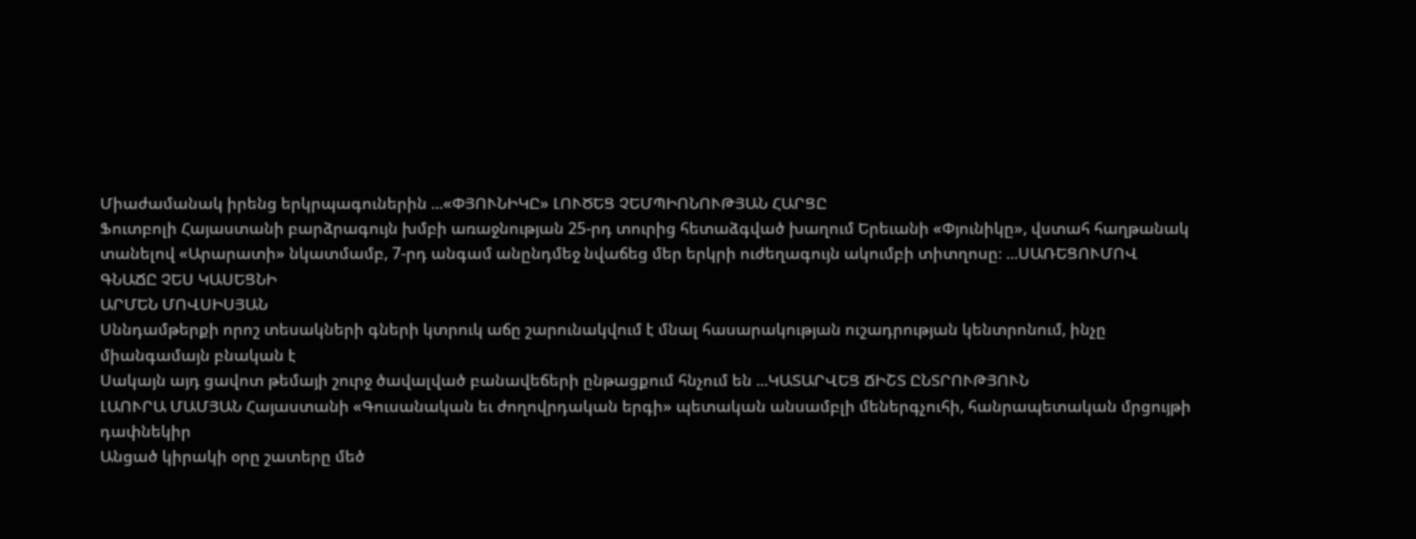Միաժամանակ իրենց երկրպագուներին ...«ՓՅՈՒՆԻԿԸ» ԼՈՒԾԵՑ ՉԵՄՊԻՈՆՈՒԹՅԱՆ ՀԱՐՑԸ
Ֆուտբոլի Հայաստանի բարձրագույն խմբի առաջնության 25-րդ տուրից հետաձգված խաղում Երեւանի «Փյունիկը», վստահ հաղթանակ տանելով «Արարատի» նկատմամբ, 7-րդ անգամ անընդմեջ նվաճեց մեր երկրի ուժեղագույն ակումբի տիտղոսը։ ...ՍԱՌԵՑՈՒՄՈՎ ԳՆԱՃԸ ՉԵՍ ԿԱՍԵՑՆԻ
ԱՐՄԵՆ ՄՈՎՍԻՍՅԱՆ
Սննդամթերքի որոշ տեսակների գների կտրուկ աճը շարունակվում է մնալ հասարակության ուշադրության կենտրոնում, ինչը միանգամայն բնական է
Սակայն այդ ցավոտ թեմայի շուրջ ծավալված բանավեճերի ընթացքում հնչում են ...ԿԱՏԱՐՎԵՑ ՃԻՇՏ ԸՆՏՐՈՒԹՅՈՒՆ
ԼԱՈՒՐԱ ՄԱՄՅԱՆ Հայաստանի «Գուսանական եւ ժողովրդական երգի» պետական անսամբլի մեներգչուհի, հանրապետական մրցույթի դափնեկիր
Անցած կիրակի օրը շատերը մեծ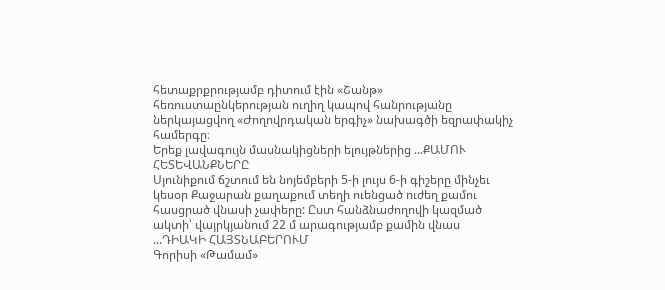հետաքրքրությամբ դիտում էին «Շանթ» հեռուստաընկերության ուղիղ կապով հանրությանը ներկայացվող «Ժողովրդական երգիչ» նախագծի եզրափակիչ համերգը։
Երեք լավագույն մասնակիցների ելույթներից ...ՔԱՄՈՒ ՀԵՏԵՎԱՆՔՆԵՐԸ
Սյունիքում ճշտում են նոյեմբերի 5-ի լույս 6-ի գիշերը մինչեւ կեսօր Քաջարան քաղաքում տեղի ուենցած ուժեղ քամու հասցրած վնասի չափերը: Ըստ հանձնաժողովի կազմած ակտի՝ վայրկյանում 22 մ արագությամբ քամին վնաս ...ԴԻԱԿԻ ՀԱՅՏՆԱԲԵՐՈՒՄ
Գորիսի «Թամամ»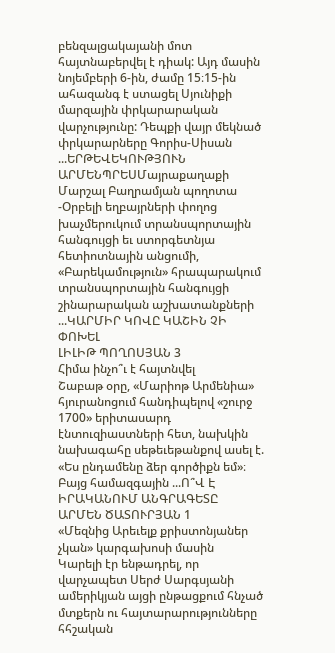բենզալցակայանի մոտ հայտնաբերվել է դիակ: Այդ մասին նոյեմբերի 6-ին, ժամը 15։15-ին ահազանգ է ստացել Սյունիքի մարզային փրկարարական վարչությունը: Դեպքի վայր մեկնած փրկարարները Գորիս-Սիսան ...ԵՐԹԵՎԵԿՈՒԹՅՈՒՆ
ԱՐՄԵՆՊՐԵՍՄայրաքաղաքի Մարշալ Բաղրամյան պողոտա -Օրբելի եղբայրների փողոց խաչմերուկում տրանսպորտային հանգույցի եւ ստորգետնյա հետիոտնային անցումի, «Բարեկամություն» հրապարակում տրանսպորտային հանգույցի շինարարական աշխատանքների ...ԿԱՐՄԻՐ ԿՈՎԸ ԿԱՇԻՆ ՉԻ ՓՈԽԵԼ
ԼԻԼԻԹ ՊՈՂՈՍՅԱՆ 3
Հիմա ինչո՞ւ է հայտնվել
Շաբաթ օրը, «Մարիոթ Արմենիա» հյուրանոցում հանդիպելով «շուրջ 1700» երիտասարդ էնտուզիաստների հետ, նախկին նախագահը սեթեւեթանքով ասել է. «Ես ընդամենը ձեր գործիքն եմ»։ Բայց համազգային ...Ո՞Վ Է ԻՐԱԿԱՆՈՒՄ ԱՆԳՐԱԳԵՏԸ
ԱՐՄԵՆ ԾԱՏՈՒՐՅԱՆ 1
«Մեզնից Արեւելք քրիստոնյաներ չկան» կարգախոսի մասին
Կարելի էր ենթադրել, որ վարչապետ Սերժ Սարգսյանի ամերիկյան այցի ընթացքում հնչած մտքերն ու հայտարարությունները հհշական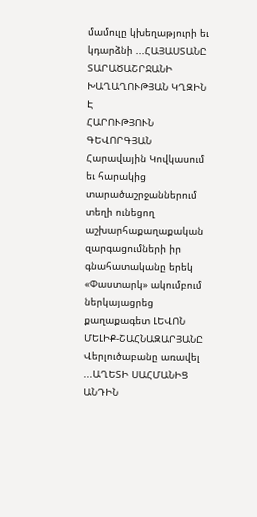մամուլը կխեղաթյուրի եւ կդարձնի ...ՀԱՅԱՍՏԱՆԸ ՏԱՐԱԾԱՇՐՋԱՆԻ ԽԱՂԱՂՈՒԹՅԱՆ ԿՂԶԻՆ Է
ՀԱՐՈՒԹՅՈՒՆ ԳԵՎՈՐԳՅԱՆ
Հարավային Կովկասում եւ հարակից տարածաշրջաններում տեղի ունեցող աշխարհաքաղաքական զարգացումների իր գնահատականը երեկ «Փաստարկ» ակումբում ներկայացրեց քաղաքագետ ԼԵՎՈՆ ՄԵԼԻՔ-ՇԱՀՆԱԶԱՐՅԱՆԸ
Վերլուծաբանը առավել ...ԱՂԵՏԻ ՍԱՀՄԱՆԻՑ ԱՆԴԻՆ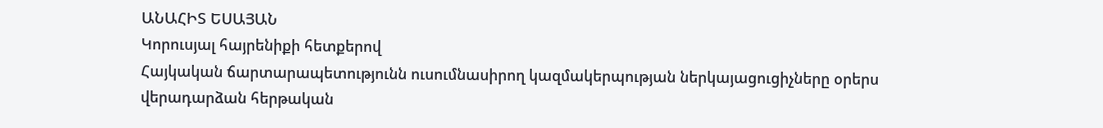ԱՆԱՀԻՏ ԵՍԱՅԱՆ
Կորուսյալ հայրենիքի հետքերով
Հայկական ճարտարապետությունն ուսումնասիրող կազմակերպության ներկայացուցիչները օրերս վերադարձան հերթական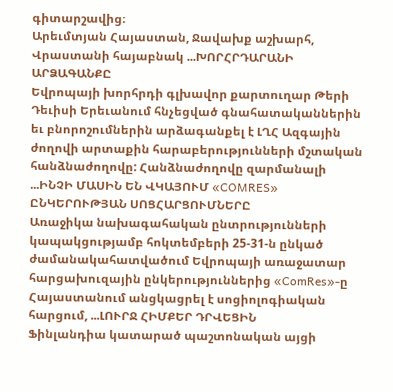գիտարշավից։
Արեւմտյան Հայաստան, Ջավախք աշխարհ, Վրաստանի հայաբնակ ...ԽՈՐՀՐԴԱՐԱՆԻ ԱՐՁԱԳԱՆՔԸ
Եվրոպայի խորհրդի գլխավոր քարտուղար Թերի Դեւիսի Երեւանում հնչեցված գնահատականներին եւ բնորոշումներին արձագանքել է ԼՂՀ Ազգային ժողովի արտաքին հարաբերությունների մշտական հանձնաժողովը: Հանձնաժողովը զարմանալի ...ԻՆՉԻ ՄԱՍԻՆ ԵՆ ՎԿԱՅՈՒՄ «COMRES» ԸՆԿԵՐՈՒԹՅԱՆ ՍՈՑՀԱՐՑՈՒՄՆԵՐԸ
Առաջիկա նախագահական ընտրությունների կապակցությամբ հոկտեմբերի 25-31-ն ընկած ժամանակահատվածում Եվրոպայի առաջատար հարցախուզային ընկերություններից «ComRes»-ը Հայաստանում անցկացրել է սոցիոլոգիական հարցում, ...ԼՈՒՐՋ ՀԻՄՔԵՐ ԴՐՎԵՑԻՆ
Ֆինլանդիա կատարած պաշտոնական այցի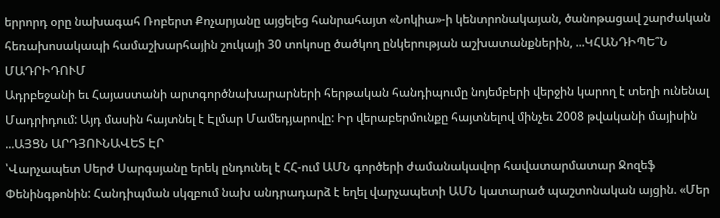երրորդ օրը նախագահ Ռոբերտ Քոչարյանը այցելեց հանրահայտ «Նոկիա»-ի կենտրոնակայան, ծանոթացավ շարժական հեռախոսակապի համաշխարհային շուկայի 30 տոկոսը ծածկող ընկերության աշխատանքներին, ...ԿՀԱՆԴԻՊԵ՞Ն ՄԱԴՐԻԴՈՒՄ
Ադրբեջանի եւ Հայաստանի արտգործնախարարների հերթական հանդիպումը նոյեմբերի վերջին կարող է տեղի ունենալ Մադրիդում: Այդ մասին հայտնել է Էլմար Մամեդյարովը: Իր վերաբերմունքը հայտնելով մինչեւ 2008 թվականի մայիսին ...ԱՅՑՆ ԱՐԴՅՈՒՆԱՎԵՏ ԷՐ
՝Վարչապետ Սերժ Սարգսյանը երեկ ընդունել է ՀՀ-ում ԱՄՆ գործերի ժամանակավոր հավատարմատար Ջոզեֆ Փենինգթոնին: Հանդիպման սկզբում նախ անդրադարձ է եղել վարչապետի ԱՄՆ կատարած պաշտոնական այցին. «Մեր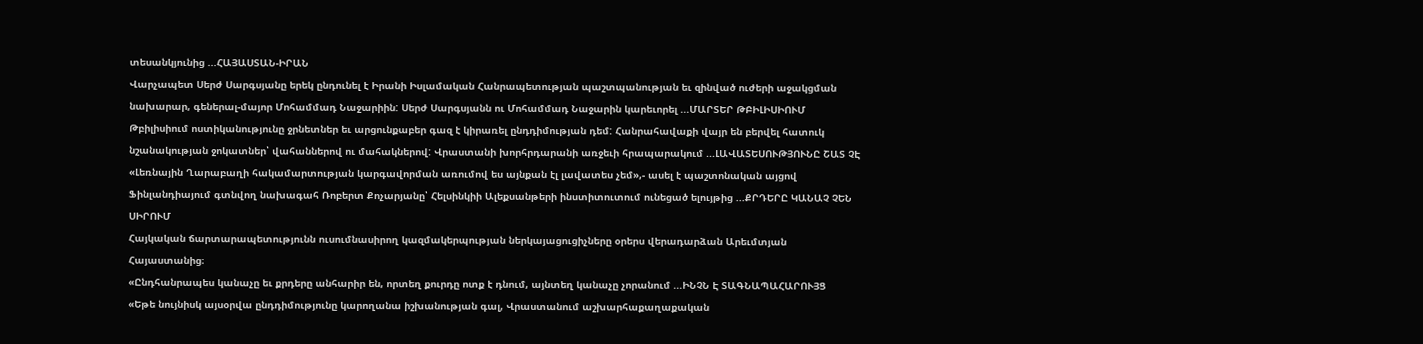տեսանկյունից ...ՀԱՅԱՍՏԱՆ-ԻՐԱՆ
Վարչապետ Սերժ Սարգսյանը երեկ ընդունել է Իրանի Իսլամական Հանրապետության պաշտպանության եւ զինված ուժերի աջակցման նախարար, գեներալ-մայոր Մոհամմադ Նաջարիին: Սերժ Սարգսյանն ու Մոհամմադ Նաջարին կարեւորել ...ՄԱՐՏԵՐ ԹԲԻԼԻՍԻՈՒՄ
Թբիլիսիում ոստիկանությունը ջրնետներ եւ արցունքաբեր գազ է կիրառել ընդդիմության դեմ: Հանրահավաքի վայր են բերվել հատուկ նշանակության ջոկատներ՝ վահաններով ու մահակներով: Վրաստանի խորհրդարանի առջեւի հրապարակում ...ԼԱՎԱՏԵՍՈՒԹՅՈՒՆԸ ՇԱՏ ՉԷ
«Լեռնային Ղարաբաղի հակամարտության կարգավորման առումով ես այնքան էլ լավատես չեմ»,- ասել է պաշտոնական այցով Ֆինլանդիայում գտնվող նախագահ Ռոբերտ Քոչարյանը՝ Հելսինկիի Ալեքսանթերի ինստիտուտում ունեցած ելույթից ...ՔՐԴԵՐԸ ԿԱՆԱՉ ՉԵՆ ՍԻՐՈՒՄ
Հայկական ճարտարապետությունն ուսումնասիրող կազմակերպության ներկայացուցիչները օրերս վերադարձան Արեւմտյան Հայաստանից։
«Ընդհանրապես կանաչը եւ քրդերը անհարիր են, որտեղ քուրդը ոտք է դնում, այնտեղ կանաչը չորանում ...ԻՆՉՆ Է ՏԱԳՆԱՊԱՀԱՐՈՒՅՑ
«Եթե նույնիսկ այսօրվա ընդդիմությունը կարողանա իշխանության գալ, Վրաստանում աշխարհաքաղաքական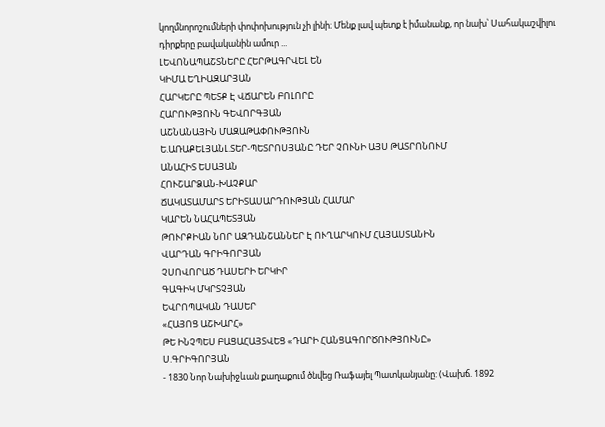կողմնորոշումների փոփոխություն չի լինի։ Մենք լավ պետք է իմանանք, որ նախ՝ Սահակաշվիլու դիրքերը բավականին ամուր ...
ԼԵՎՈՆԱՊԱՇՏՆԵՐԸ ՀԵՐԹԱԳՐՎԵԼ ԵՆ
ԿԻՄԱ ԵՂԻԱԶԱՐՅԱՆ
ՀԱՐԿԵՐԸ ՊԵՏՔ Է ՎՃԱՐԵՆ ԲՈԼՈՐԸ
ՀԱՐՈՒԹՅՈՒՆ ԳԵՎՈՐԳՅԱՆ
ԱՇՆԱՆԱՅԻՆ ՄԱԶԱԹԱՓՈՒԹՅՈՒՆ
Ե.ԱՌԱՔԵԼՅԱՆԼ.ՏԵՐ-ՊԵՏՐՈՍՅԱՆԸ ԴԵՐ ՉՈՒՆԻ ԱՅՍ ԹԱՏՐՈՆՈՒՄ
ԱՆԱՀԻՏ ԵՍԱՅԱՆ
ՀՈՒՇԱՐՁԱՆ-ԽԱՉՔԱՐ
ՃԱԿԱՏԱՄԱՐՏ ԵՐԻՏԱՍԱՐԴՈՒԹՅԱՆ ՀԱՄԱՐ
ԿԱՐԵՆ ՆԱՀԱՊԵՏՅԱՆ
ԹՈՒՐՔԻԱՆ ՆՈՐ ԱԶԴԱՆՇԱՆՆԵՐ Է ՈՒՂԱՐԿՈՒՄ ՀԱՅԱՍՏԱՆԻՆ
ՎԱՐԴԱՆ ԳՐԻԳՈՐՅԱՆ
ՉՍՈՎՈՐԱԾ ԴԱՍԵՐԻ ԵՐԿԻՐ
ԳԱԳԻԿ ՄԿՐՏՉՅԱՆ
ԵՎՐՈՊԱԿԱՆ ԴԱՍԵՐ
«ՀԱՅՈՑ ԱՇԽԱՐՀ»
ԹԵ ԻՆՉՊԵՍ ԲԱՑԱՀԱՅՏՎԵՑ «ԴԱՐԻ ՀԱՆՑԱԳՈՐԾՈՒԹՅՈՒՆԸ»
Ս.ԳՐԻԳՈՐՅԱՆ
- 1830 Նոր Նախիջևան քաղաքում ծնվեց Ռաֆայել Պատկանյանը: (Վախճ. 1892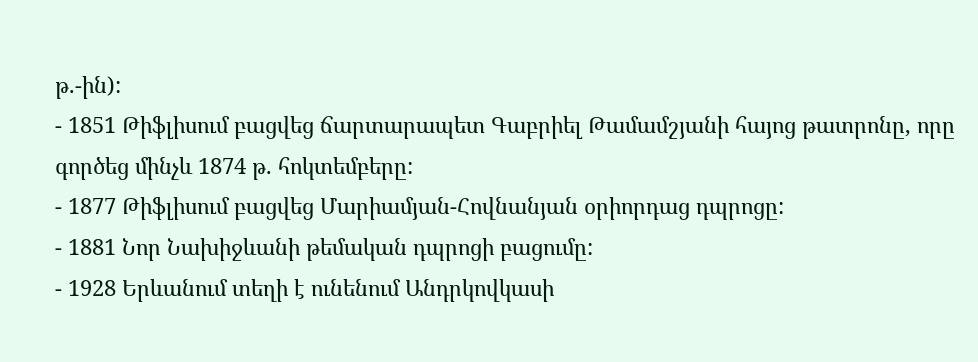թ.-ին):
- 1851 Թիֆլիսում բացվեց ճարտարապետ Գաբրիել Թամամշյանի հայոց թատրոնը, որը գործեց մինչև 1874 թ. հոկտեմբերը:
- 1877 Թիֆլիսում բացվեց Մարիամյան-Հովնանյան օրիորդաց դպրոցը:
- 1881 Նոր Նախիջևանի թեմական դպրոցի բացումը:
- 1928 Երևանում տեղի է ունենում Անդրկովկասի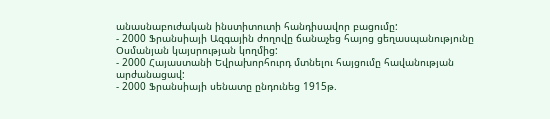անասնաբուժական ինստիտուտի հանդիսավոր բացումը:
- 2000 Ֆրանսիայի Ազգային ժողովը ճանաչեց հայոց ցեղասպանությունը Օսմանյան կայսրության կողմից:
- 2000 Հայաստանի Եվրախորհուրդ մտնելու հայցումը հավանության արժանացավ:
- 2000 Ֆրանսիայի սենատը ընդունեց 1915թ.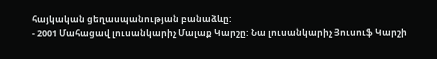հայկական ցեղասպանության բանաձևը:
- 2001 Մահացավ լուսանկարիչ Մալաք Կարշը: Նա լուսանկարիչ Յուսուֆ Կարշի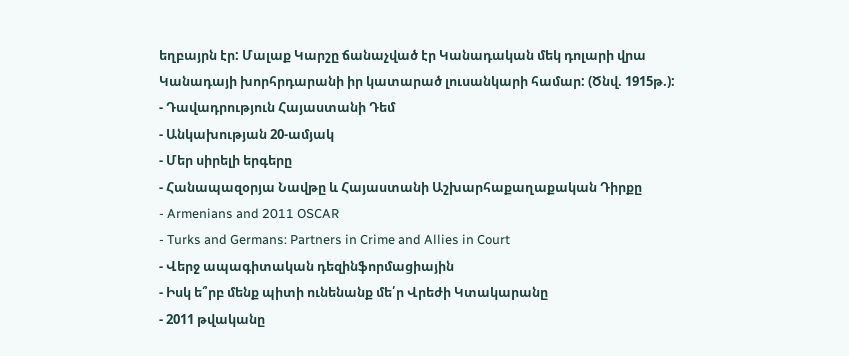եղբայրն էր: Մալաք Կարշը ճանաչված էր Կանադական մեկ դոլարի վրա Կանադայի խորհրդարանի իր կատարած լուսանկարի համար: (Ծնվ. 1915թ.):
- Դավադրություն Հայաստանի Դեմ
- Անկախության 20-ամյակ
- Մեր սիրելի երգերը
- Հանապազօրյա Նավթը և Հայաստանի Աշխարհաքաղաքական Դիրքը
- Armenians and 2011 OSCAR
- Turks and Germans: Partners in Crime and Allies in Court
- Վերջ ապագիտական դեզինֆորմացիային
- Իսկ ե՞րբ մենք պիտի ունենանք մե՛ր Վրեժի Կտակարանը
- 2011 թվականը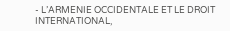- L’ARMENIE OCCIDENTALE ET LE DROIT INTERNATIONAL,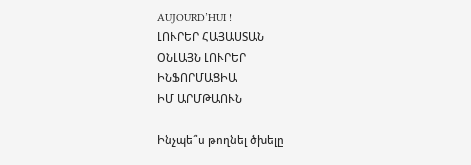AUJOURD’HUI !
ԼՈՒՐԵՐ ՀԱՅԱՍՏԱՆ
ՕՆԼԱՅՆ ԼՈՒՐԵՐ
ԻՆՖՈՐՄԱՑԻԱ
ԻՄ ԱՐՄԹԱՈՒՆ

Ինչպե՞ս թողնել ծխելը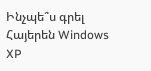Ինչպե՞ս գրել Հայերեն Windows XP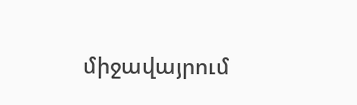միջավայրում